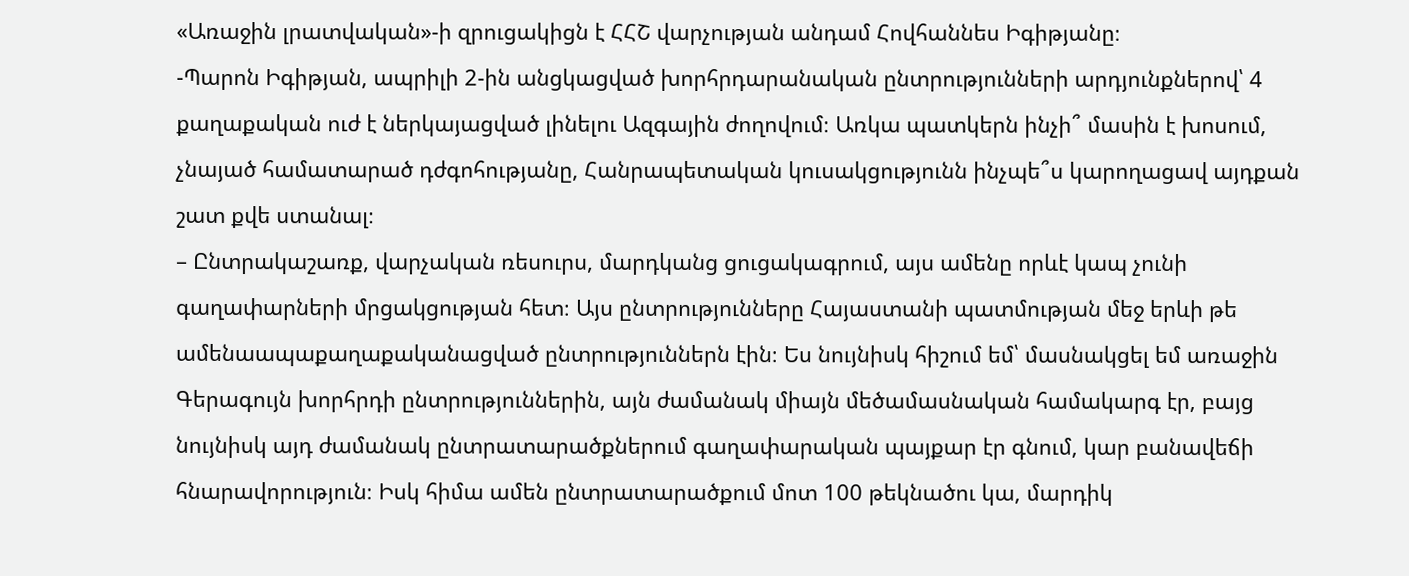«Առաջին լրատվական»-ի զրուցակիցն է ՀՀՇ վարչության անդամ Հովհաննես Իգիթյանը։
-Պարոն Իգիթյան, ապրիլի 2-ին անցկացված խորհրդարանական ընտրությունների արդյունքներով՝ 4 քաղաքական ուժ է ներկայացված լինելու Ազգային ժողովում։ Առկա պատկերն ինչի՞ մասին է խոսում, չնայած համատարած դժգոհությանը, Հանրապետական կուսակցությունն ինչպե՞ս կարողացավ այդքան շատ քվե ստանալ։
– Ընտրակաշառք, վարչական ռեսուրս, մարդկանց ցուցակագրում, այս ամենը որևէ կապ չունի գաղափարների մրցակցության հետ։ Այս ընտրությունները Հայաստանի պատմության մեջ երևի թե ամենաապաքաղաքականացված ընտրություններն էին։ Ես նույնիսկ հիշում եմ՝ մասնակցել եմ առաջին Գերագույն խորհրդի ընտրություններին, այն ժամանակ միայն մեծամասնական համակարգ էր, բայց նույնիսկ այդ ժամանակ ընտրատարածքներում գաղափարական պայքար էր գնում, կար բանավեճի հնարավորություն։ Իսկ հիմա ամեն ընտրատարածքում մոտ 100 թեկնածու կա, մարդիկ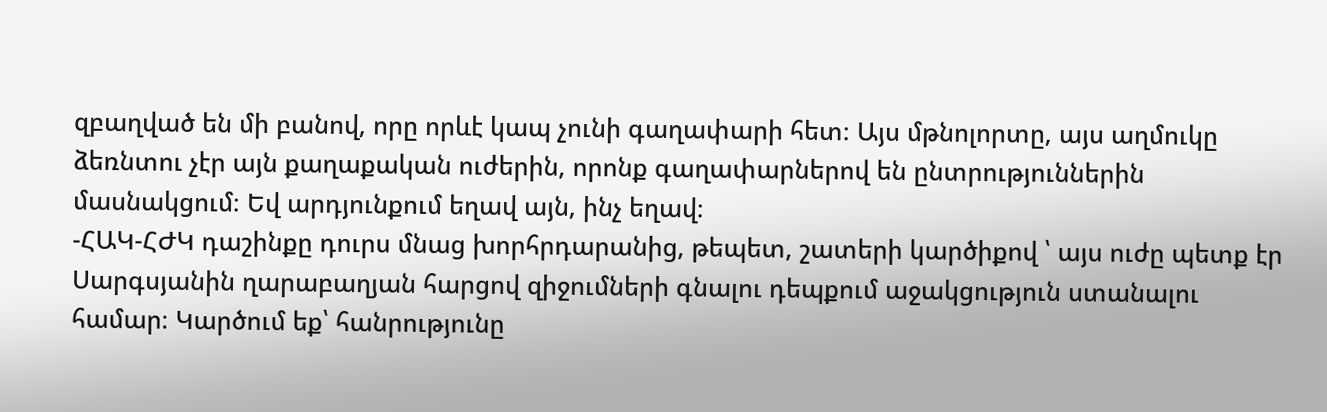զբաղված են մի բանով, որը որևէ կապ չունի գաղափարի հետ։ Այս մթնոլորտը, այս աղմուկը ձեռնտու չէր այն քաղաքական ուժերին, որոնք գաղափարներով են ընտրություններին մասնակցում։ Եվ արդյունքում եղավ այն, ինչ եղավ։
-ՀԱԿ-ՀԺԿ դաշինքը դուրս մնաց խորհրդարանից, թեպետ, շատերի կարծիքով ՝ այս ուժը պետք էր Սարգսյանին ղարաբաղյան հարցով զիջումների գնալու դեպքում աջակցություն ստանալու համար։ Կարծում եք՝ հանրությունը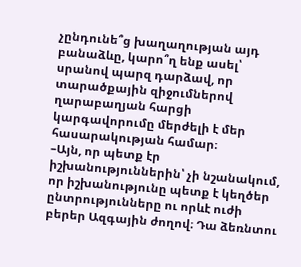չընդունե՞ց խաղաղության այդ բանաձևը, կարո՞ղ ենք ասել՝ սրանով պարզ դարձավ, որ տարածքային զիջումներով ղարաբաղյան հարցի կարգավորումը մերժելի է մեր հասարակության համար։
–Այն, որ պետք էր իշխանություններին՝ չի նշանակում, որ իշխանությունը պետք է կեղծեր ընտրությունները ու որևէ ուժի բերեր Ազգային ժողով։ Դա ձեռնտու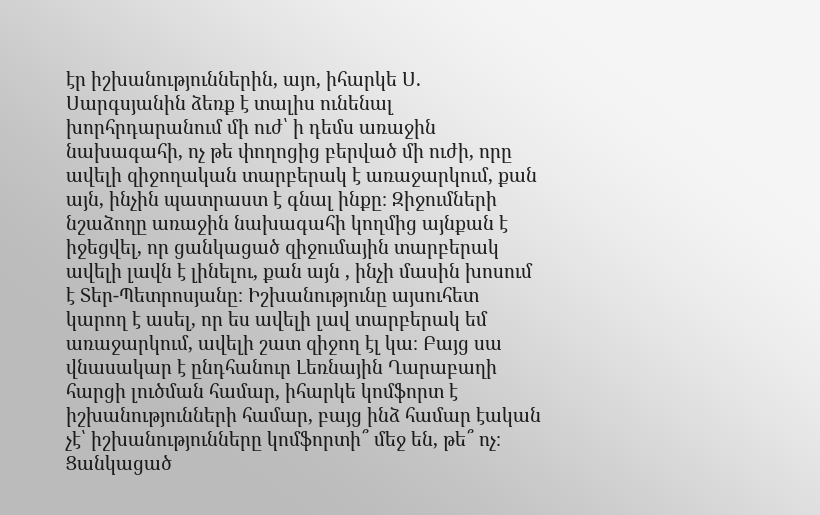էր իշխանություններին, այո, իհարկե Ս. Սարգսյանին ձեռք է տալիս ունենալ խորհրդարանում մի ուժ՝ ի դեմս առաջին նախագահի, ոչ թե փողոցից բերված մի ուժի, որը ավելի զիջողական տարբերակ է առաջարկում, քան այն, ինչին պատրաստ է գնալ ինքը։ Զիջումների նշաձողը առաջին նախագահի կողմից այնքան է իջեցվել, որ ցանկացած զիջումային տարբերակ ավելի լավն է լինելու, քան այն , ինչի մասին խոսում է Տեր-Պետրոսյանը։ Իշխանությունը այսուհետ կարող է ասել, որ ես ավելի լավ տարբերակ եմ առաջարկում, ավելի շատ զիջող էլ կա։ Բայց սա վնասակար է ընդհանուր Լեռնային Ղարաբաղի հարցի լուծման համար, իհարկե կոմֆորտ է իշխանությունների համար, բայց ինձ համար էական չէ՝ իշխանությունները կոմֆորտի՞ մեջ են, թե՞ ոչ։ Ցանկացած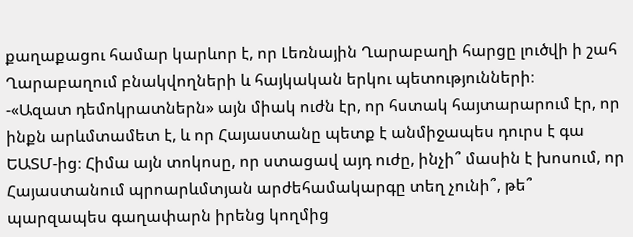քաղաքացու համար կարևոր է, որ Լեռնային Ղարաբաղի հարցը լուծվի ի շահ Ղարաբաղում բնակվողների և հայկական երկու պետությունների։
-«Ազատ դեմոկրատներն» այն միակ ուժն էր, որ հստակ հայտարարում էր, որ ինքն արևմտամետ է, և որ Հայաստանը պետք է անմիջապես դուրս է գա ԵԱՏՄ-ից։ Հիմա այն տոկոսը, որ ստացավ այդ ուժը, ինչի՞ մասին է խոսում, որ Հայաստանում պրոարևմտյան արժեհամակարգը տեղ չունի՞, թե՞ պարզապես գաղափարն իրենց կողմից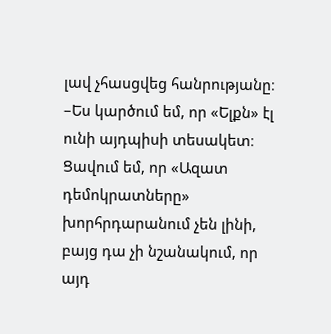լավ չհասցվեց հանրությանը։
–Ես կարծում եմ, որ «Ելքն» էլ ունի այդպիսի տեսակետ։ Ցավում եմ, որ «Ազատ դեմոկրատները» խորհրդարանում չեն լինի, բայց դա չի նշանակում, որ այդ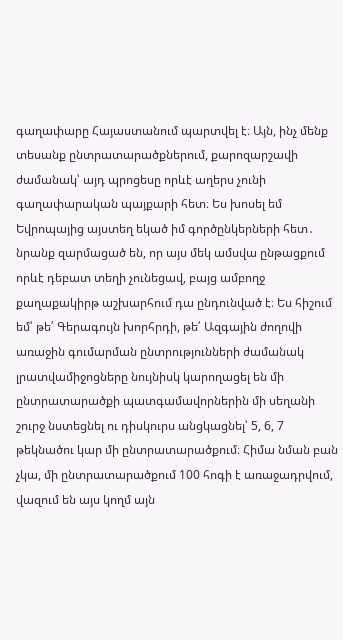գաղափարը Հայաստանում պարտվել է։ Այն, ինչ մենք տեսանք ընտրատարածքներում, քարոզարշավի ժամանակ՝ այդ պրոցեսը որևէ աղերս չունի գաղափարական պայքարի հետ։ Ես խոսել եմ Եվրոպայից այստեղ եկած իմ գործընկերների հետ․ նրանք զարմացած են, որ այս մեկ ամսվա ընթացքում որևէ դեբատ տեղի չունեցավ, բայց ամբողջ քաղաքակիրթ աշխարհում դա ընդունված է։ Ես հիշում եմ՝ թե՛ Գերագույն խորհրդի, թե՛ Ազգային ժողովի առաջին գումարման ընտրությունների ժամանակ լրատվամիջոցները նույնիսկ կարողացել են մի ընտրատարածքի պատգամավորներին մի սեղանի շուրջ նստեցնել ու դիսկուրս անցկացնել՝ 5, 6, 7 թեկնածու կար մի ընտրատարածքում։ Հիմա նման բան չկա, մի ընտրատարածքում 100 հոգի է առաջադրվում, վազում են այս կողմ այն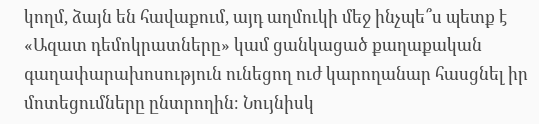կողմ, ձայն են հավաքում, այդ աղմուկի մեջ ինչպե՞ս պետք է «Ազատ դեմոկրատները» կամ ցանկացած քաղաքական գաղափարախոսություն ունեցող ուժ կարողանար հասցնել իր մոտեցումները ընտրողին։ Նույնիսկ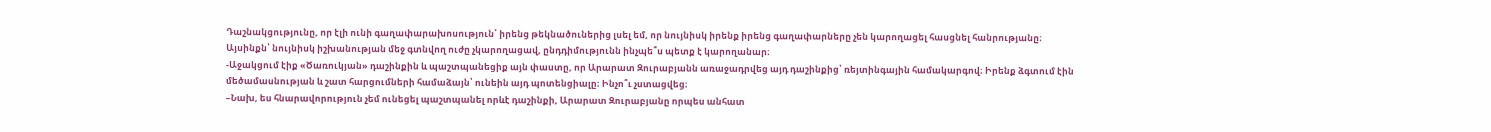Դաշնակցությունը, որ էլի ունի գաղափարախոսություն՝ իրենց թեկնածուներից լսել եմ, որ նույնիսկ իրենք իրենց գաղափարները չեն կարողացել հասցնել հանրությանը։ Այսինքն՝ նույնիսկ իշխանության մեջ գտնվող ուժը չկարողացավ, ընդդիմությունն ինչպե՞ս պետք է կարողանար։
-Աջակցում էիք «Ծառուկյան» դաշինքին և պաշտպանեցիք այն փաստը, որ Արարատ Զուրաբյանն առաջադրվեց այդ դաշինքից՝ ռեյտինգային համակարգով։ Իրենք ձգտում էին մեծամասնության և շատ հարցումների համաձայն՝ ունեին այդ պոտենցիալը։ Ինչո՞ւ չստացվեց։
–Նախ, ես հնարավորություն չեմ ունեցել պաշտպանել որևէ դաշինքի, Արարատ Զուրաբյանը որպես անհատ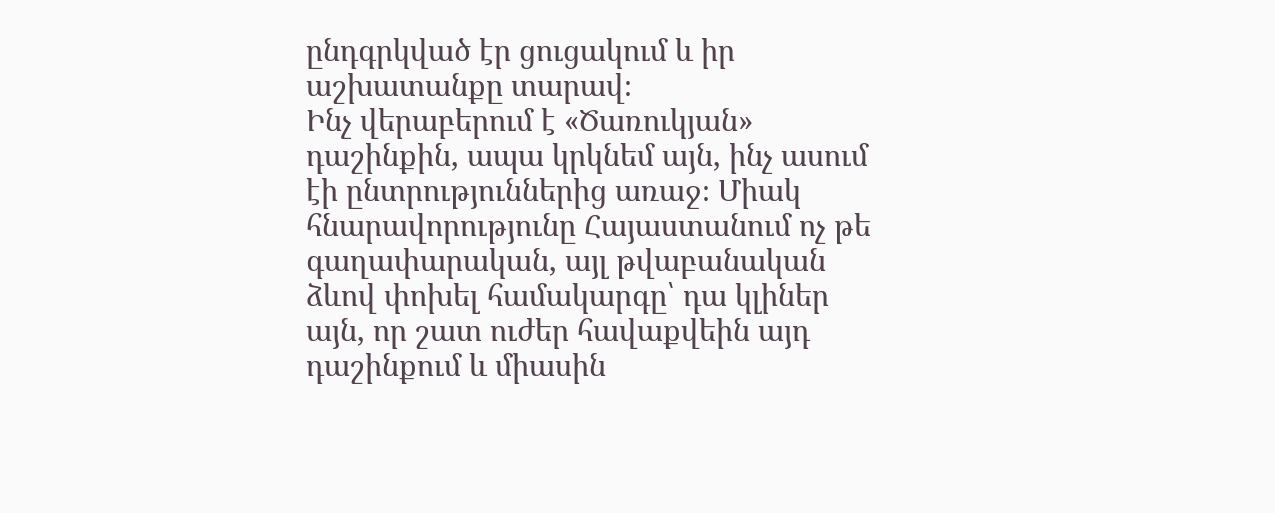ընդգրկված էր ցուցակում և իր աշխատանքը տարավ։
Ինչ վերաբերում է «Ծառուկյան» դաշինքին, ապա կրկնեմ այն, ինչ ասում էի ընտրություններից առաջ։ Միակ հնարավորությունը Հայաստանում ոչ թե գաղափարական, այլ թվաբանական ձևով փոխել համակարգը՝ դա կլիներ այն, որ շատ ուժեր հավաքվեին այդ դաշինքում և միասին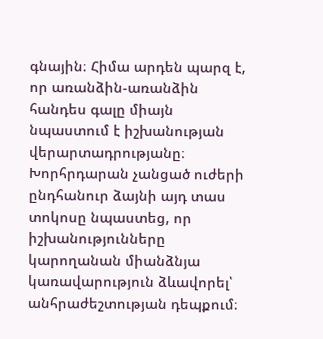գնային։ Հիմա արդեն պարզ է, որ առանձին-առանձին հանդես գալը միայն նպաստում է իշխանության վերարտադրությանը։ Խորհրդարան չանցած ուժերի ընդհանուր ձայնի այդ տաս տոկոսը նպաստեց, որ իշխանությունները կարողանան միանձնյա կառավարություն ձևավորել՝ անհրաժեշտության դեպքում։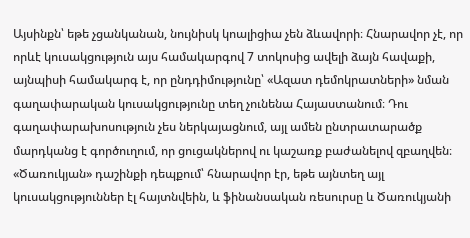Այսինքն՝ եթե չցանկանան, նույնիսկ կոալիցիա չեն ձևավորի։ Հնարավոր չէ, որ որևէ կուսակցություն այս համակարգով 7 տոկոսից ավելի ձայն հավաքի, այնպիսի համակարգ է, որ ընդդիմությունը՝ «Ազատ դեմոկրատների» նման գաղափարական կուսակցությունը տեղ չունենա Հայաստանում։ Դու գաղափարախոսություն չես ներկայացնում, այլ ամեն ընտրատարածք մարդկանց է գործուղում, որ ցուցակներով ու կաշառք բաժանելով զբաղվեն։ «Ծառուկյան» դաշինքի դեպքում՝ հնարավոր էր, եթե այնտեղ այլ կուսակցություններ էլ հայտնվեին, և ֆինանսական ռեսուրսը և Ծառուկյանի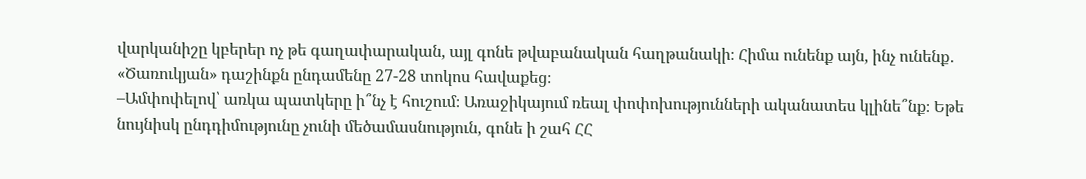վարկանիշը կբերեր ոչ թե գաղափարական, այլ գոնե թվաբանական հաղթանակի։ Հիմա ունենք այն, ինչ ունենք․ «Ծառուկյան» դաշինքն ընդամենը 27-28 տոկոս հավաքեց։
–Ամփոփելով՝ առկա պատկերը ի՞նչ է հուշում։ Առաջիկայում ռեալ փոփոխությունների ականատես կլինե՞նք։ Եթե նույնիսկ ընդդիմությունը չունի մեծամասնություն, գոնե ի շահ ՀՀ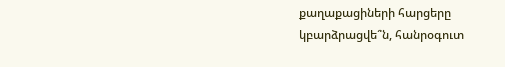քաղաքացիների հարցերը կբարձրացվե՞ն, հանրօգուտ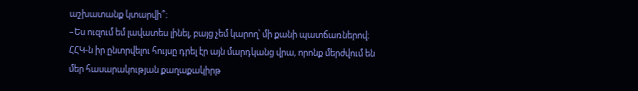աշխատանք կտարվի՞։
–Ես ուզում եմ լավատես լինել, բայց չեմ կարող՝ մի քանի պատճառներով։ ՀՀԿ-ն իր ընտրվելու հույսը դրել էր այն մարդկանց վրա, որոնք մերժվում են մեր հասարակության քաղաքակիրթ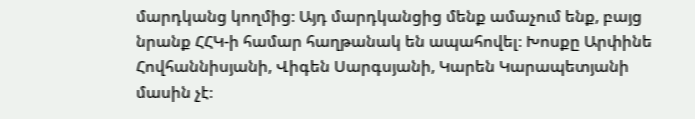մարդկանց կողմից։ Այդ մարդկանցից մենք ամաչում ենք, բայց նրանք ՀՀԿ-ի համար հաղթանակ են ապահովել։ Խոսքը Արփինե Հովհաննիսյանի, Վիգեն Սարգսյանի, Կարեն Կարապետյանի մասին չէ։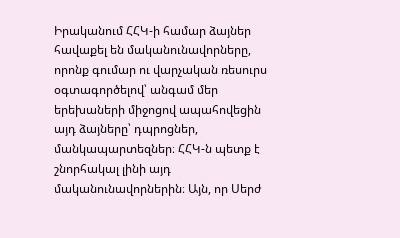Իրականում ՀՀԿ-ի համար ձայներ հավաքել են մականունավորները, որոնք գումար ու վարչական ռեսուրս օգտագործելով՝ անգամ մեր երեխաների միջոցով ապահովեցին այդ ձայները՝ դպրոցներ, մանկապարտեզներ։ ՀՀԿ-ն պետք է շնորհակալ լինի այդ մականունավորներին։ Այն, որ Սերժ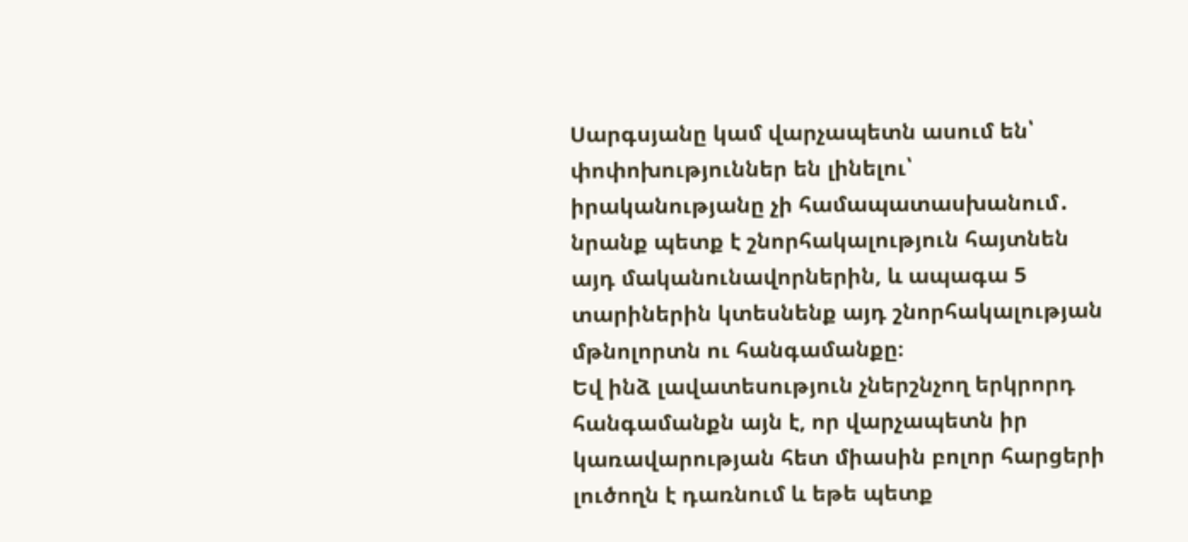Սարգսյանը կամ վարչապետն ասում են՝ փոփոխություններ են լինելու՝ իրականությանը չի համապատասխանում․ նրանք պետք է շնորհակալություն հայտնեն այդ մականունավորներին, և ապագա 5 տարիներին կտեսնենք այդ շնորհակալության մթնոլորտն ու հանգամանքը։
Եվ ինձ լավատեսություն չներշնչող երկրորդ հանգամանքն այն է, որ վարչապետն իր կառավարության հետ միասին բոլոր հարցերի լուծողն է դառնում և եթե պետք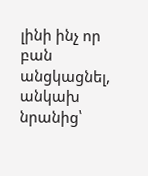լինի ինչ որ բան անցկացնել, անկախ նրանից՝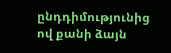ընդդիմությունից ով քանի ձայն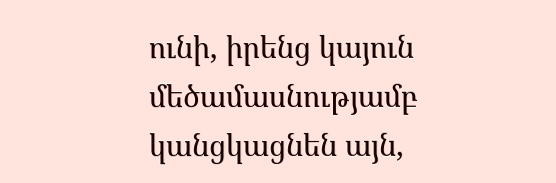ունի, իրենց կայուն մեծամասնությամբ կանցկացնեն այն,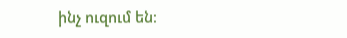ինչ ուզում են։